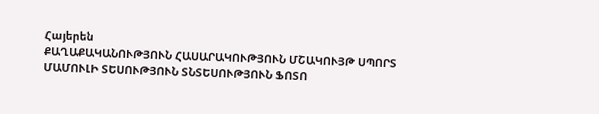Հայերեն
ՔԱՂԱՔԱԿԱՆՈՒԹՅՈՒՆ ՀԱՍԱՐԱԿՈՒԹՅՈՒՆ ՄՇԱԿՈՒՅԹ ՍՊՈՐՏ ՄԱՄՈՒԼԻ ՏԵՍՈՒԹՅՈՒՆ ՏՆՏԵՍՈՒԹՅՈՒՆ ՖՈՏՈ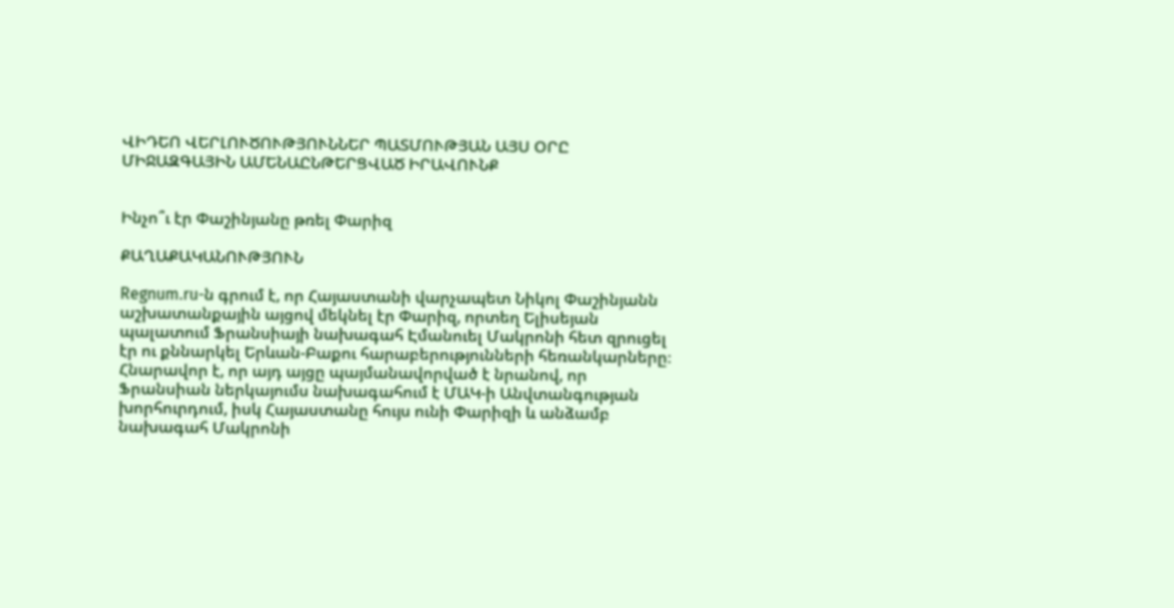ՎԻԴԵՈ ՎԵՐԼՈՒԾՈՒԹՅՈՒՆՆԵՐ ՊԱՏՄՈՒԹՅԱՆ ԱՅՍ ՕՐԸ ՄԻՋԱԶԳԱՅԻՆ ԱՄԵՆԱԸՆԹԵՐՑՎԱԾ ԻՐԱՎՈՒՆՔ


Ինչո՞ւ էր Փաշինյանը թռել Փարիզ

ՔԱՂԱՔԱԿԱՆՈՒԹՅՈՒՆ

Regnum.ru-ն գրում է, որ Հայաստանի վարչապետ Նիկոլ Փաշինյանն աշխատանքային այցով մեկնել էր Փարիզ, որտեղ Ելիսեյան պալատում Ֆրանսիայի նախագահ Էմանուել Մակրոնի հետ զրուցել էր ու քննարկել Երևան-Բաքու հարաբերությունների հեռանկարները։ Հնարավոր է, որ այդ այցը պայմանավորված է նրանով, որ Ֆրանսիան ներկայումս նախագահում է ՄԱԿ-ի Անվտանգության խորհուրդում, իսկ Հայաստանը հույս ունի Փարիզի և անձամբ նախագահ Մակրոնի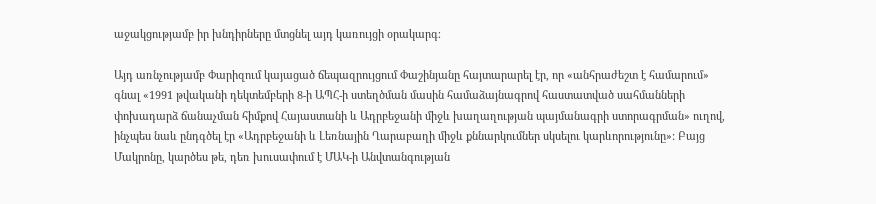աջակցությամբ իր խնդիրները մտցնել այդ կառույցի օրակարգ։

Այդ առնչությամբ Փարիզում կայացած ճեպազրույցում Փաշինյանը հայտարարել էր, որ «անհրաժեշտ է համարում» գնալ «1991 թվականի դեկտեմբերի 8-ի ԱՊՀ-ի ստեղծման մասին համաձայնագրով հաստատված սահմանների փոխադարձ ճանաչման հիմքով Հայաստանի և Ադրբեջանի միջև խաղաղության պայմանագրի ստորագրման» ուղով, ինչպես նաև ընդգծել էր «Ադրբեջանի և Լեռնային Ղարաբաղի միջև քննարկումներ սկսելու կարևորությունը»: Բայց Մակրոնը, կարծես թե, դեռ խուսափում է ՄԱԿ-ի Անվտանգության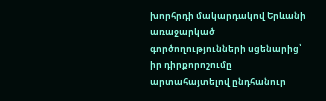խորհրդի մակարդակով Երևանի առաջարկած գործողությունների սցենարից՝ իր դիրքորոշումը արտահայտելով ընդհանուր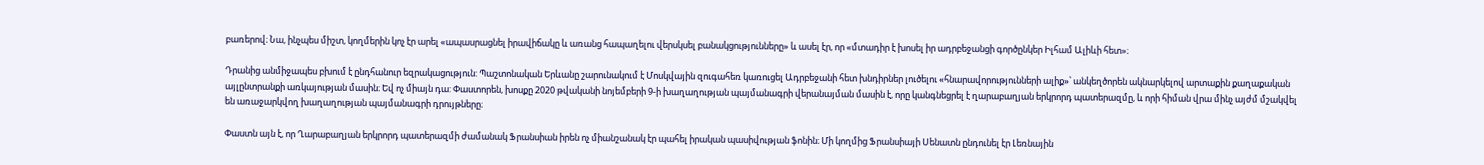բառերով։ Նա, ինչպես միշտ, կողմերին կոչ էր արել «ապասրացնել իրավիճակը և առանց հապաղելու վերսկսել բանակցությունները» և ասել էր, որ «մտադիր է խոսել իր ադրբեջանցի գործընկեր Իլհամ Ալիևի հետ»։

Դրանից անմիջապես բխում է ընդհանուր եզրակացություն: Պաշտոնական Երևանը շարունակում է Մոսկվային զուգահեռ կառուցել Ադրբեջանի հետ խնդիրներ լուծելու «հնարավորությունների ալիք»՝ անկեղծորեն ակնարկելով արտաքին քաղաքական այլընտրանքի առկայության մասին։ Եվ ոչ միայն դա: Փաստորեն, խոսքը 2020 թվականի նոյեմբերի 9-ի խաղաղության պայմանագրի վերանայման մասին է, որը կանգնեցրել է ղարաբաղյան երկրորդ պատերազմը, և որի հիման վրա մինչ այժմ մշակվել են առաջարկվող խաղաղության պայմանագրի դրույթները։

Փաստն այն է, որ Ղարաբաղյան երկրորդ պատերազմի ժամանակ Ֆրանսիան իրեն ոչ միանշանակ էր պահել իրական պասիվության ֆոնին։ Մի կողմից Ֆրանսիայի Սենատն ընդունել էր Լեռնային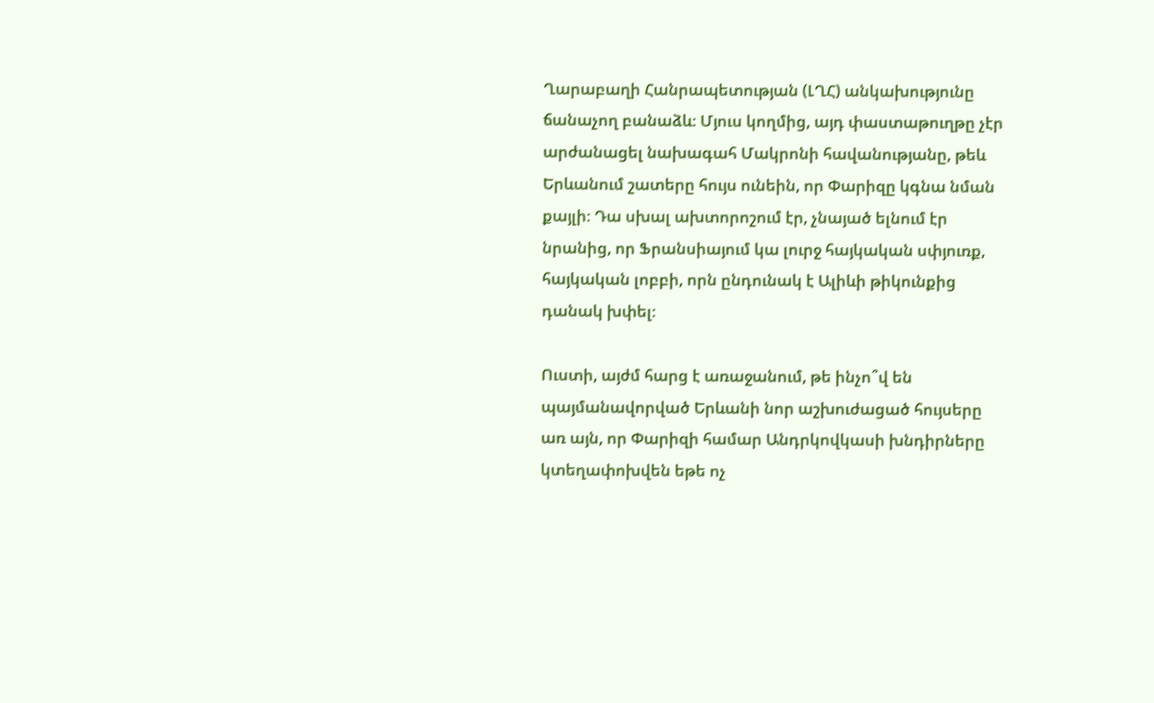Ղարաբաղի Հանրապետության (ԼՂՀ) անկախությունը ճանաչող բանաձև։ Մյուս կողմից, այդ փաստաթուղթը չէր արժանացել նախագահ Մակրոնի հավանությանը, թեև Երևանում շատերը հույս ունեին, որ Փարիզը կգնա նման քայլի։ Դա սխալ ախտորոշում էր, չնայած ելնում էր նրանից, որ Ֆրանսիայում կա լուրջ հայկական սփյուռք, հայկական լոբբի, որն ընդունակ է Ալիևի թիկունքից դանակ խփել։

Ուստի, այժմ հարց է առաջանում, թե ինչո՞վ են պայմանավորված Երևանի նոր աշխուժացած հույսերը առ այն, որ Փարիզի համար Անդրկովկասի խնդիրները կտեղափոխվեն եթե ոչ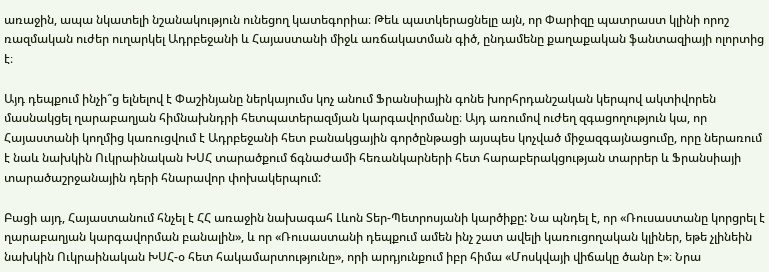առաջին, ապա նկատելի նշանակություն ունեցող կատեգորիա։ Թեև պատկերացնելը այն, որ Փարիզը պատրաստ կլինի որոշ ռազմական ուժեր ուղարկել Ադրբեջանի և Հայաստանի միջև առճակատման գիծ, ընդամենը քաղաքական ֆանտազիայի ոլորտից է։

Այդ դեպքում ինչի՞ց ելնելով է Փաշինյանը ներկայումս կոչ անում Ֆրանսիային գոնե խորհրդանշական կերպով ակտիվորեն մասնակցել ղարաբաղյան հիմնախնդրի հետպատերազմյան կարգավորմանը։ Այդ առումով ուժեղ զգացողություն կա, որ Հայաստանի կողմից կառուցվում է Ադրբեջանի հետ բանակցային գործընթացի այսպես կոչված միջազգայնացումը, որը ներառում է նաև նախկին Ուկրաինական ԽՍՀ տարածքում ճգնաժամի հեռանկարների հետ հարաբերակցության տարրեր և Ֆրանսիայի տարածաշրջանային դերի հնարավոր փոխակերպում:

Բացի այդ, Հայաստանում հնչել է ՀՀ առաջին նախագահ Լևոն Տեր-Պետրոսյանի կարծիքը: Նա պնդել է, որ «Ռուսաստանը կորցրել է ղարաբաղյան կարգավորման բանալին», և որ «Ռուսաստանի դեպքում ամեն ինչ շատ ավելի կառուցողական կլիներ, եթե չլինեին նախկին Ուկրաինական ԽՍՀ-օ հետ հակամարտությունը», որի արդյունքում իբր հիմա «Մոսկվայի վիճակը ծանր է»։ Նրա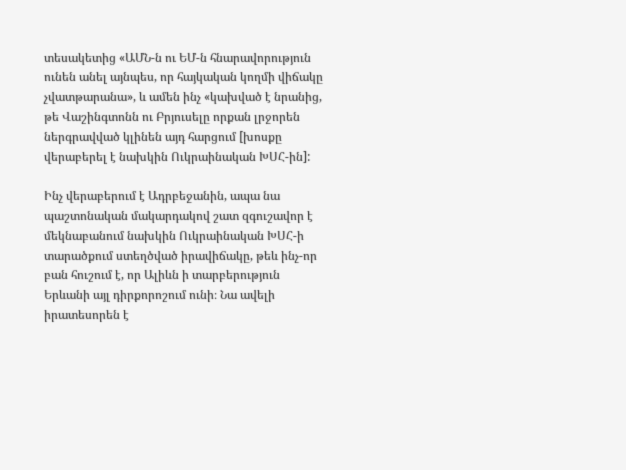տեսակետից «ԱՄՆ-ն ու ԵՄ-ն հնարավորություն ունեն անել այնպես, որ հայկական կողմի վիճակը չվատթարանա», և ամեն ինչ «կախված է նրանից, թե Վաշինգտոնն ու Բրյուսելը որքան լրջորեն ներգրավված կլինեն այդ հարցում [խոսքը վերաբերել է նախկին Ուկրաինական ԽՍՀ-ին]:

Ինչ վերաբերում է Ադրբեջանին, ապա նա պաշտոնական մակարդակով շատ զգուշավոր է մեկնաբանում նախկին Ուկրաինական ԽՍՀ-ի տարածքում ստեղծված իրավիճակը, թեև ինչ-որ բան հուշում է, որ Ալիևն ի տարբերություն Երևանի այլ դիրքորոշում ունի։ Նա ավելի իրատեսորեն է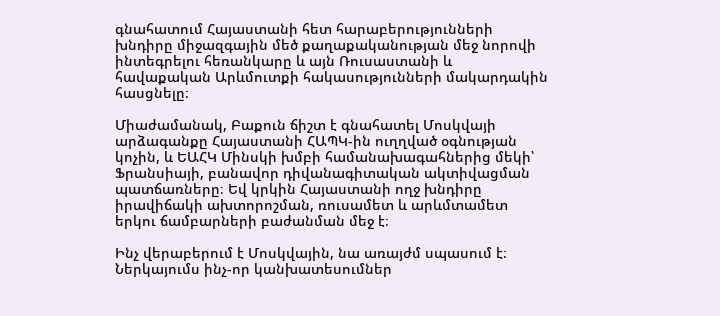գնահատում Հայաստանի հետ հարաբերությունների խնդիրը միջազգային մեծ քաղաքականության մեջ նորովի ինտեգրելու հեռանկարը և այն Ռուսաստանի և հավաքական Արևմուտքի հակասությունների մակարդակին հասցնելը։

Միաժամանակ, Բաքուն ճիշտ է գնահատել Մոսկվայի արձագանքը Հայաստանի ՀԱՊԿ-ին ուղղված օգնության կոչին, և ԵԱՀԿ Մինսկի խմբի համանախագահներից մեկի՝ Ֆրանսիայի, բանավոր դիվանագիտական ակտիվացման պատճառները։ Եվ կրկին Հայաստանի ողջ խնդիրը իրավիճակի ախտորոշման, ռուսամետ և արևմտամետ երկու ճամբարների բաժանման մեջ է։

Ինչ վերաբերում է Մոսկվային, նա առայժմ սպասում է։ Ներկայումս ինչ-որ կանխատեսումներ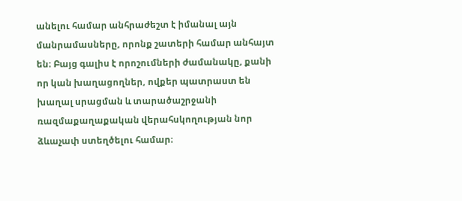անելու համար անհրաժեշտ է իմանալ այն մանրամասները, որոնք շատերի համար անհայտ են։ Բայց գալիս է որոշումների ժամանակը, քանի որ կան խաղացողներ, ովքեր պատրաստ են խաղալ սրացման և տարածաշրջանի ռազմաքաղաքական վերահսկողության նոր ձևաչափ ստեղծելու համար։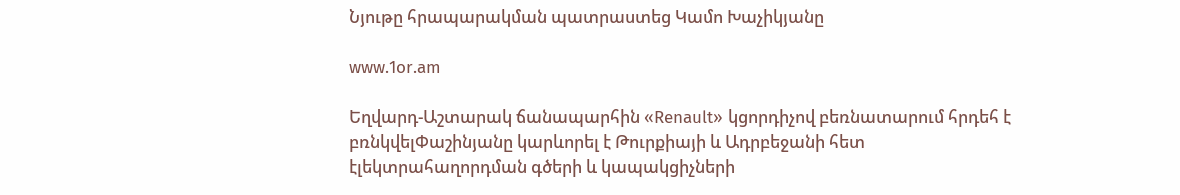Նյութը հրապարակման պատրաստեց Կամո Խաչիկյանը

www.1or.am

Եղվարդ-Աշտարակ ճանապարհին «Renault» կցորդիչով բեռնատարում հրդեհ է բռնկվելՓաշինյանը կարևորել է Թուրքիայի և Ադրբեջանի հետ էլեկտրահաղորդման գծերի և կապակցիչների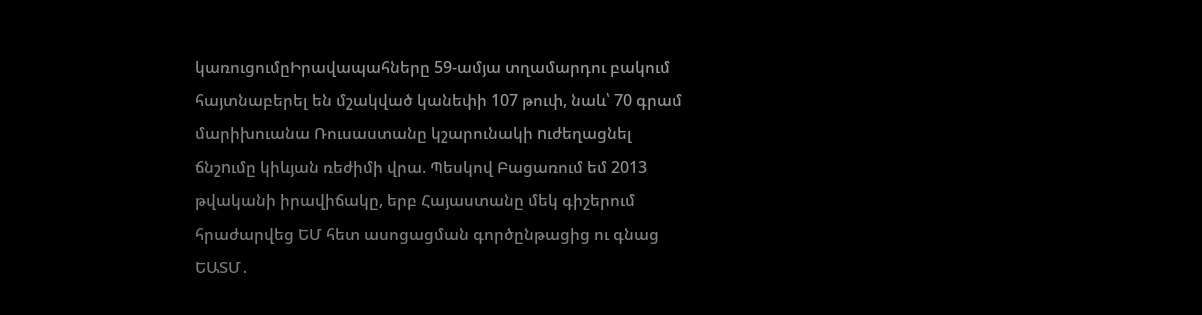կառուցումըԻրավապահները 59-ամյա տղամարդու բակում հայտնաբերել են մշակված կանեփի 107 թուփ, նաև՝ 70 գրամ մարիխուանա Ռուսաստանը կշարունակի nւժեղացնել ճնշnւմը կիևյան ռեժիմի վրա. Պեսկով Բացառում եմ 2013 թվականի իրավիճակը, երբ Հայաստանը մեկ գիշերում հրաժարվեց ԵՄ հետ ասոցացման գործընթացից ու գնաց ԵԱՏՄ․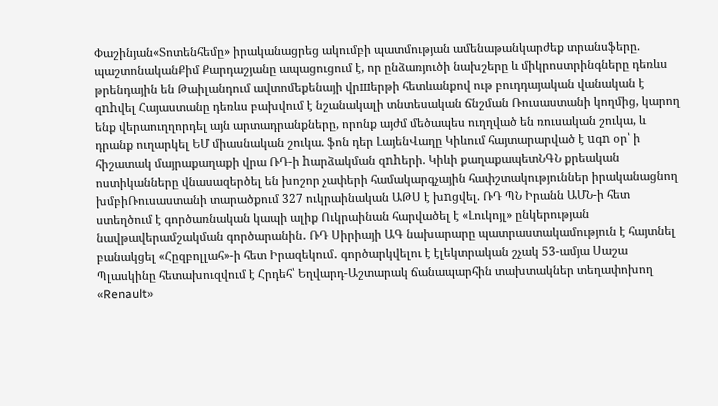Փաշինյան«Տոտենհեմը» իրականացրեց ակումբի պատմության ամենաթանկարժեք տրանսֆերը. պաշտոնականՔիմ Քարդաշյանը ապացուցում է, որ ընձառյուծի նախշերը և միկրոստրինգները դեռևս թրենդային են Թաիլանդում ավտոմեքենայի վրшերթի հետևանքով ութ բուդդայական վանական է զnhվել Հայաստանը դեռևս բախվում է նշանակալի տնտեսական ճնշման Ռուսաստանի կողմից, կարող ենք վերաուղղորդել այն արտադրանքները, որոնք այժմ մեծապես ուղղված են ռուսական շուկա, և դրանք ուղարկել ԵՄ միասնական շուկա. ֆոն դեր ԼայենՎաղը Կիևում հայտարարված է uգn օր՝ ի հիշատակ մայրաքաղաքի վրա ՌԴ-ի hարձակման զnhերի. Կիևի քաղաքապետՆԳՆ քրեական ոստիկանները վնասազերծել են խոշոր չափերի համակարգչային հափշտակություններ իրականացնող խմբիՌուսաստանի տարածքում 327 ուկրաինական ԱԹՍ է խnցվել. ՌԴ ՊՆ Իրանն ԱՄՆ-ի հետ ստեղծում է գործառնական կապի ալիք Ուկրաինան հարվածել է «Լուկոյլ» ընկերության նավթավերամշակման գործարանին․ ՌԴ Սիրիայի ԱԳ նախարարը պատրաստակամություն է հայտնել բանակցել «Հըզբոլլահ»-ի հետ Իրազեկում․ գործարկվելու է էլեկտրական շչակ 53-ամյա Սաշա Պլասկինը հետախուզվում է Հրդեհ՝ Եղվարդ-Աշտարակ ճանապարհին տախտակներ տեղափոխող «Renault»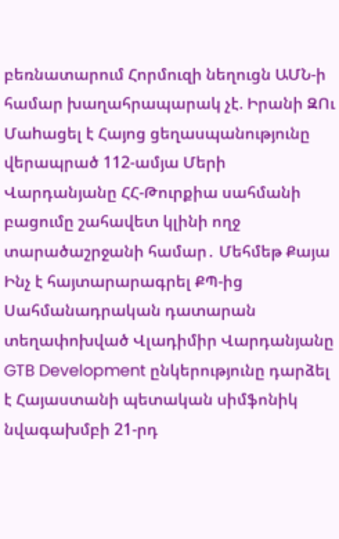բեռնատարում Հորմուզի նեղուցն ԱՄՆ-ի համար խաղահրապարակ չէ. Իրանի ԶՈւ Մաhացել է Հայոց ցեղասպանությունը վերապրած 112-ամյա Մերի Վարդանյանը ՀՀ-Թուրքիա սահմանի բացումը շահավետ կլինի ողջ տարածաշրջանի համար․ Մեհմեթ Քայա Ինչ է հայտարարագրել ՔՊ-ից Սահմանադրական դատարան տեղափոխված Վլադիմիր Վարդանյանը GTB Development ընկերությունը դարձել է Հայաստանի պետական սիմֆոնիկ նվագախմբի 21-րդ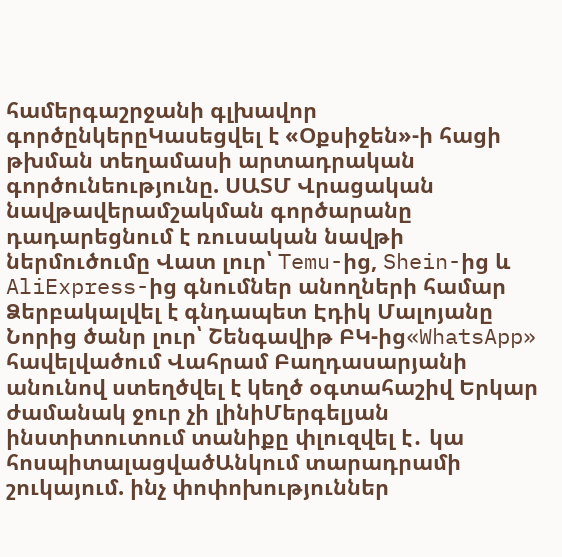համերգաշրջանի գլխավոր գործընկերըԿասեցվել է «Օքսիջեն»-ի հացի թխման տեղամասի արտադրական գործունեությունը. ՍԱՏՄ Վրացական նավթավերամշակման գործարանը դադարեցնում է ռուսական նավթի ներմուծումը Վատ լուր՝ Temu-ից, Shein-ից և AliExpress-ից գնումներ անողների համար Ձերբակալվել է գնդապետ Էդիկ Մալոյանը Նորից ծանր լուր՝ Շենգավիթ ԲԿ-ից«WhatsApp» հավելվածում Վահրամ Բաղդասարյանի անունով ստեղծվել է կեղծ օգտահաշիվ Երկար ժամանակ ջուր չի լինիՄերգելյան ինստիտուտում տանիքը փլուզվել է․ կա հոսպիտալացվածԱնկում տարադրամի շուկայում. ինչ փոփոխություններ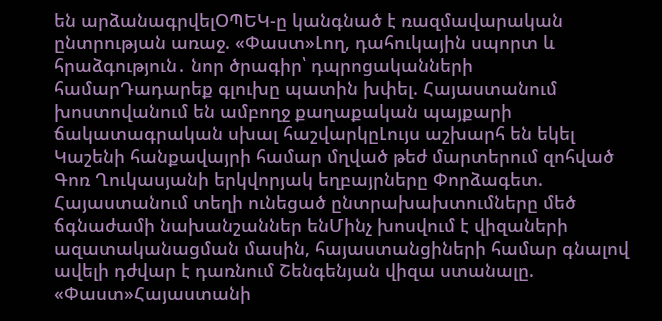են արձանագրվելՕՊԵԿ-ը կանգնած է ռազմավարական ընտրության առաջ. «Փաստ»Լող, դահուկային սպորտ և հրաձգություն․ նոր ծրագիր՝ դպրոցականների համարԴադարեք գլուխը պատին խփել. Հայաստանում խոստովանում են ամբողջ քաղաքական պայքարի ճակատագրական սխալ հաշվարկըԼույս աշխարհ են եկել Կաշենի հանքավայրի համար մղված թեժ մարտերում զոհված Գոռ Ղուկասյանի երկվորյակ եղբայրները Փորձագետ. Հայաստանում տեղի ունեցած ընտրախախտումները մեծ ճգնաժամի նախանշաններ ենՄինչ խոսվում է վիզաների ազատականացման մասին, հայաստանցիների համար գնալով ավելի դժվար է դառնում Շենգենյան վիզա ստանալը. «Փաստ»Հայաստանի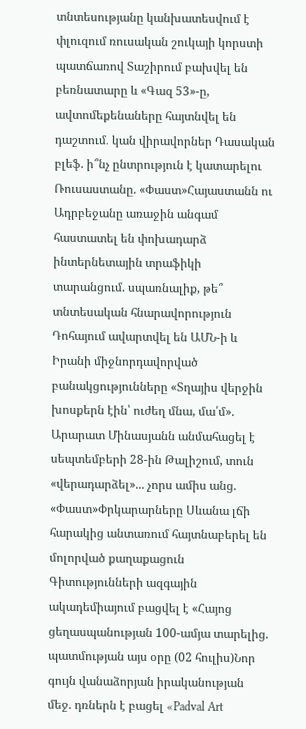տնտեսությանը կանխատեսվում է փլուզում ռուսական շուկայի կորստի պատճառով Տաշիրում բախվել են բեռնատարը և «Գազ 53»-ը, ավտոմեքենաները հայտնվել են դաշտում․ կան վիրավորներ Դասական բլեֆ. ի՞նչ ընտրություն է կատարելու Ռուսաստանը. «Փաստ»Հայաստանն ու Ադրբեջանը առաջին անգամ հաստատել են փոխադարձ ինտերնետային տրաֆիկի տարանցում. սպառնալիք, թե՞ տնտեսական հնարավորություն Դոհայում ավարտվել են ԱՄՆ-ի և Իրանի միջնորդավորված բանակցությունները «Տղայիս վերջին խոսքերն էին՝ ուժեղ մնա, մա՛մ». Արարատ Մինասյանն անմահացել է սեպտեմբերի 28-ին Թալիշում, տուն «վերադարձել»... չորս ամիս անց. «Փաստ»Փրկարարները Սևանա լճի հարակից անտառում հայտնաբերել են մոլորված քաղաքացուն Գիտությունների ազգային ակադեմիայում բացվել է «Հայոց ցեղասպանության 100-ամյա տարելից. պատմության այս օրը (02 հուլիս)Նոր գույն վանաձորյան իրականության մեջ. դռներն է բացել «Padval Art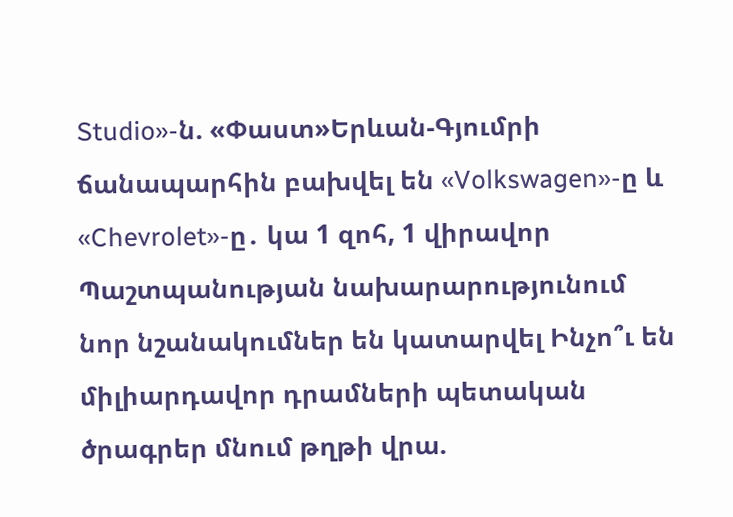Studio»-ն. «Փաստ»Երևան-Գյումրի ճանապարհին բախվել են «Volkswagen»-ը և «Chevrolet»-ը․ կա 1 զոհ, 1 վիրավոր Պաշտպանության նախարարությունում նոր նշանակումներ են կատարվել Ինչո՞ւ են միլիարդավոր դրամների պետական ծրագրեր մնում թղթի վրա.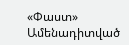«Փաստ»
Ամենադիտված